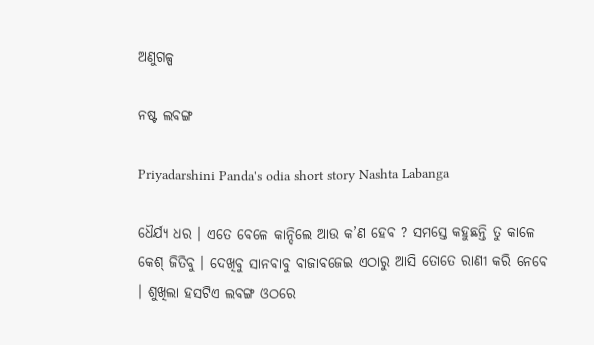ଅଣୁଗଳ୍ପ

ନଷ୍ଟ ଲବଙ୍ଗ

Priyadarshini Panda's odia short story Nashta Labanga

ଧୈର୍ଯ୍ୟ ଧର । ଏତେ ବେଳେ କାନ୍ଦିଲେ ଆଉ କ’ଣ ହେବ ? ସମସ୍ତେ କହୁଛନ୍ତି ତୁ କାଳେ କେଶ୍‌ ଜିତିବୁ । ଦେଖିବୁ ସାନବାବୁ ବାଜାବଜେଇ ଏଠାରୁ ଆସି ତୋତେ ରାଣୀ କରି ନେବେ । ଶୁଖିଲା ହସଟିଏ ଲବଙ୍ଗ ଓଠରେ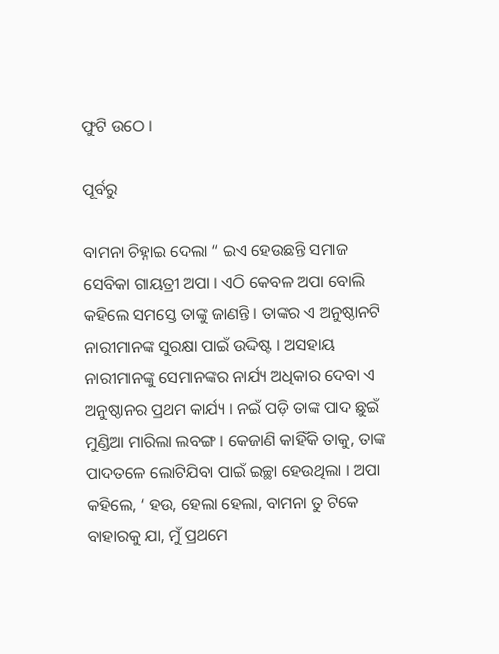ଫୁଟି ଉଠେ ।

ପୂର୍ବରୁ

ବାମନା ଚିହ୍ନାଇ ଦେଲା “ ଇଏ ହେଉଛନ୍ତି ସମାଜ ସେବିକା ଗାୟତ୍ରୀ ଅପା । ଏଠି କେବଳ ଅପା ବୋଲି କହିଲେ ସମସ୍ତେ ତାଙ୍କୁ ଜାଣନ୍ତି । ତାଙ୍କର ଏ ଅନୁଷ୍ଠାନଟି ନାରୀମାନଙ୍କ ସୁରକ୍ଷା ପାଇଁ ଉଦ୍ଦିଷ୍ଟ । ଅସହାୟ ନାରୀମାନଙ୍କୁ ସେମାନଙ୍କର ନାର୍ଯ୍ୟ ଅଧିକାର ଦେବା ଏ ଅନୁଷ୍ଠାନର ପ୍ରଥମ କାର୍ଯ୍ୟ । ନଇଁ ପଡ଼ି ତାଙ୍କ ପାଦ ଛୁଇଁ ମୁଣ୍ଡିଆ ମାରିଲା ଲବଙ୍ଗ । କେଜାଣି କାହିଁକି ତାକୁ, ତାଙ୍କ ପାଦତଳେ ଲୋଟିଯିବା ପାଇଁ ଇଚ୍ଛା ହେଉଥିଲା । ଅପା କହିଲେ, ‘ ହଉ, ହେଲା ହେଲା, ବାମନା ତୁ ଟିକେ ବାହାରକୁ ଯା, ମୁଁ ପ୍ରଥମେ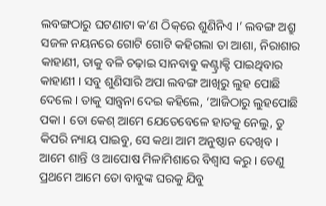ଲବଙ୍ଗଠାରୁ ଘଟଣାଟା କ’ଣ ଠିକ୍‌ରେ ଶୁଣିନିଏ ।’ ଲବଙ୍ଗ ଅଶ୍ରୁ ସଜଳ ନୟନରେ ଗୋଟି ଗୋଟି କହିଗଲା ତା ଆଶା, ନିରାଶାର କାହାଣୀ, ତାକୁ ବଳି ଚଢ଼ାଇ ସାନବାଵୁ କଣ୍ଟ୍ରାକ୍ଟି ପାଇଥିବାର କାହାଣୀ । ସବୁ ଶୁଣିସାରି ଅପା ଲବଙ୍ଗ ଆଖିରୁ ଲୁହ ପୋଛି ଦେଲେ । ତାକୁ ସାନ୍ତ୍ଵନା ଦେଇ କହିଲେ, ‘ଆଜିଠାରୁ ଲୁହପୋଛି ପକା । ତୋ କେଶ୍‌ ଆମେ ଯେତେବେଳେ ହାତକୁ ନେଲୁ, ତୁ କିପରି ନ୍ୟାୟ ପାଇବୁ, ସେ କଥା ଆମ ଅନୁଷ୍ଠାନ ଦେଖିବ । ଆମେ ଶାନ୍ତି ଓ ଆପୋଷ ମିଳାମିଶାରେ ବିଶ୍ଵାସ କରୁ । ତେଣୁ ପ୍ରଥମେ ଆମେ ତୋ ବାବୁଙ୍କ ଘରକୁ ଯିବୁ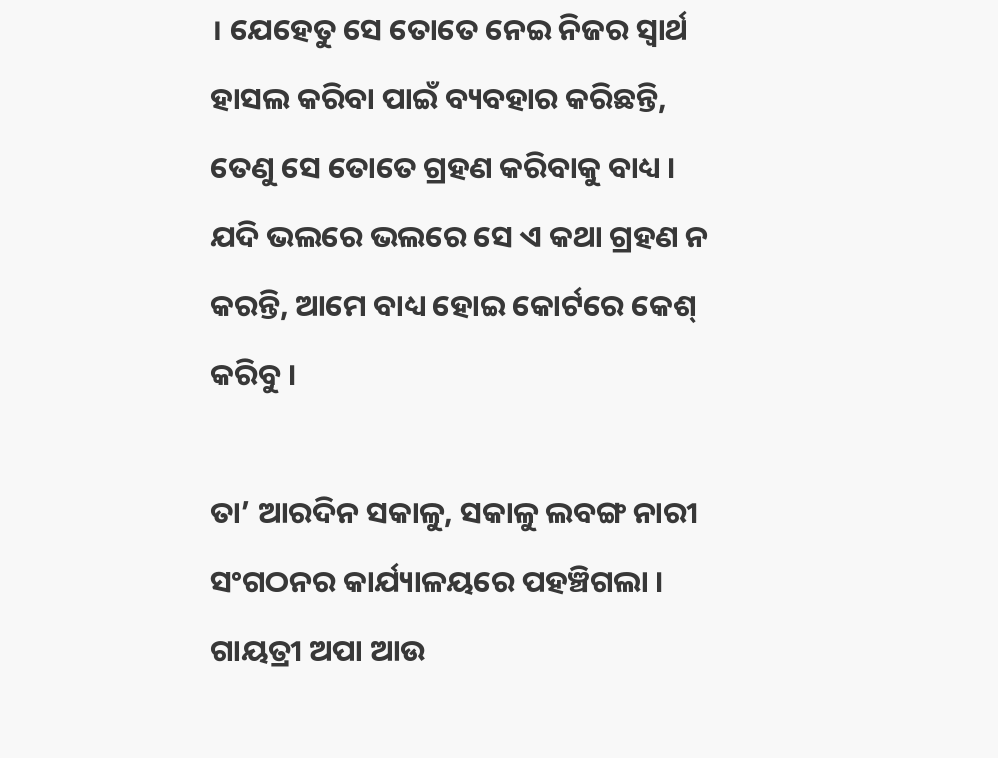। ଯେହେତୁ ସେ ତୋତେ ନେଇ ନିଜର ସ୍ୱାର୍ଥ ହାସଲ କରିବା ପାଇଁ ବ୍ୟବହାର କରିଛନ୍ତି, ତେଣୁ ସେ ତୋତେ ଗ୍ରହଣ କରିବାକୁ ବାଧ୍ୟ । ଯଦି ଭଲରେ ଭଲରେ ସେ ଏ କଥା ଗ୍ରହଣ ନ କରନ୍ତି, ଆମେ ବାଧ୍ୟ ହୋଇ କୋର୍ଟରେ କେଶ୍‌ କରିବୁ ।

ତା’ ଆରଦିନ ସକାଳୁ, ସକାଳୁ ଲବଙ୍ଗ ନାରୀ ସଂଗଠନର କାର୍ଯ୍ୟାଳୟରେ ପହଞ୍ଚିଗଲା । ଗାୟତ୍ରୀ ଅପା ଆଉ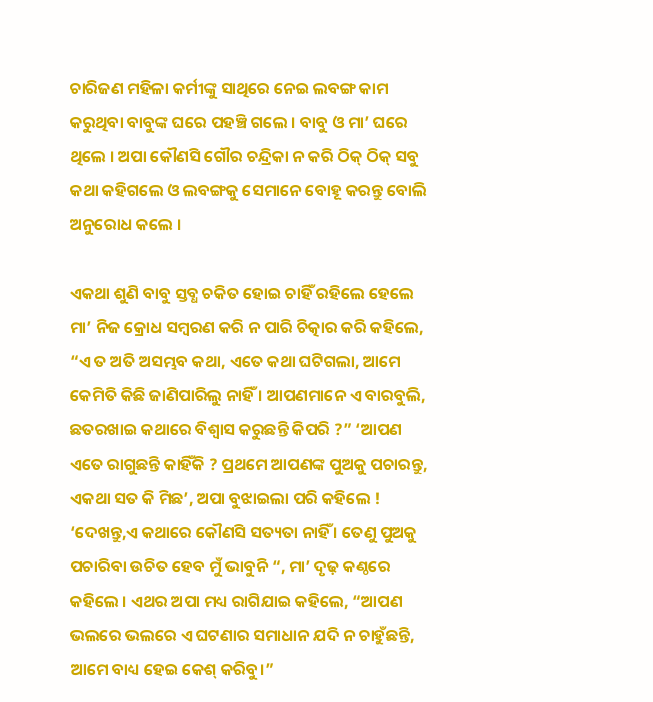ଚାରିଜଣ ମହିଳା କର୍ମୀଙ୍କୁ ସାଥିରେ ନେଇ ଲବଙ୍ଗ କାମ କରୁଥିବା ବାବୁଙ୍କ ଘରେ ପହଞ୍ଚି ଗଲେ । ବାବୁ ଓ ମା’ ଘରେ ଥିଲେ । ଅପା କୌଣସି ଗୌର ଚନ୍ଦ୍ରିକା ନ କରି ଠିକ୍‌ ଠିକ୍‌ ସବୁ କଥା କହିଗଲେ ଓ ଲବଙ୍ଗକୁ ସେମାନେ ବୋହୂ କରନ୍ତୁ ବୋଲି ଅନୁରୋଧ କଲେ ।

ଏକଥା ଶୁଣି ବାବୁ ସ୍ତବ୍ଧ ଚକିତ ହୋଇ ଚାହିଁ ରହିଲେ ହେଲେ ମା’ ନିଜ କ୍ରୋଧ ସମ୍ବରଣ କରି ନ ପାରି ଚିତ୍କାର କରି କହିଲେ, “ଏ ତ ଅତି ଅସମ୍ଭବ କଥା, ଏତେ କଥା ଘଟିଗଲା, ଆମେ କେମିତି କିଛି ଜାଣିପାରିଲୁ ନାହିଁ । ଆପଣମାନେ ଏ ବାରବୁଲି, ଛତରଖାଇ କଥାରେ ବିଶ୍ଵାସ କରୁଛନ୍ତି କିପରି ?” ‘ଆପଣ ଏତେ ରାଗୁଛନ୍ତି କାହିଁକି ? ପ୍ରଥମେ ଆପଣଙ୍କ ପୁଅକୁ ପଚାରନ୍ତୁ, ଏକଥା ସତ କି ମିଛ’, ଅପା ବୁଝାଇଲା ପରି କହିଲେ ! ‘ଦେଖନ୍ତୁ,ଏ କଥାରେ କୌଣସି ସତ୍ୟତା ନାହିଁ । ତେଣୁ ପୁଅକୁ ପଚାରିବା ଉଚିତ ହେବ ମୁଁ ଭାବୁନି “, ମା’ ଦୃଢ଼ କଣ୍ଠରେ କହିଲେ । ଏଥର ଅପା ମଧ୍ୟ ରାଗିଯାଇ କହିଲେ, “ଆପଣ ଭଲରେ ଭଲରେ ଏ ଘଟଣାର ସମାଧାନ ଯଦି ନ ଚାହୁଁଛନ୍ତି, ଆମେ ବାଧ୍ୟ ହେଇ କେଶ୍ କରିବୁ।”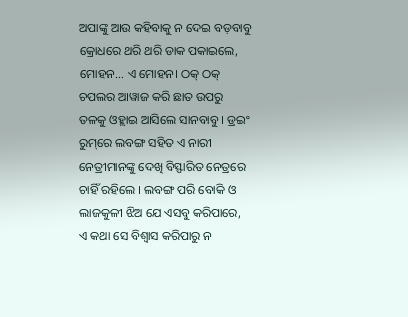ଅପାଙ୍କୁ ଆଉ କହିବାକୁ ନ ଦେଇ ବଡ଼ବାବୁ କ୍ରୋଧରେ ଥରି ଥରି ଡାକ ପକାଇଲେ, ମୋହନ… ଏ ମୋହନ। ଠକ୍ ଠକ୍ ଚପଲର ଆୱାଜ କରି ଛାତ ଉପରୁ ତଳକୁ ଓହ୍ଲାଇ ଆସିଲେ ସାନବାବୁ । ଡ୍ରଇଂ ରୁମ୍‌ରେ ଲବଙ୍ଗ ସହିତ ଏ ନାରୀ ନେତ୍ରୀମାନଙ୍କୁ ଦେଖି ବିସ୍ଫାରିତ ନେତ୍ରରେ ଚାହିଁ ରହିଲେ । ଲବଙ୍ଗ ପରି ବୋକି ଓ ଲାଜକୁଳୀ ଝିଅ ଯେ ଏସବୁ କରିପାରେ, ଏ କଥା ସେ ବିଶ୍ଵାସ କରିପାରୁ ନ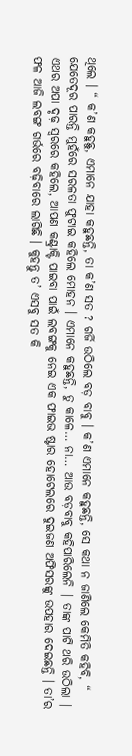ଥିଲେ । “ କ’ଣ କହୁଛୁ, ଏମାନେ ଯାହା କହୁଛନ୍ତି, ତା କ’ଣ ସତ ? ଗର୍ଜି ଉଠିଲେ ବଡ଼ ବାବୁ । କ’ଣ ଏମାନେ କହୁଛନ୍ତି, ସେ କଥା ନ ଜାଣିଲେ କେମିତି କହିବି, “ ଯେତେଦୂର ପାରନ୍ତି ମୁହଁରେ ସରଳତା ଫୁଟାଇ କହିଲେ ମୋହନ । ଏମାନେ କହୁଛନ୍ତି, ତୁ କାଳେ… ନା… ଆଉ ବଡ଼ବାବୁ କହିପାରିଲେନି | ତାଙ୍କ ପାଟି ଥରି ଉଠିଲା | ଏଥର ଅପା ଦୃଢ଼ ସ୍ୱରରେ କହିଲେ, ଆପଣ କଣ୍ଟ୍ରାକ୍ଟି ପାଇବା ପାଇଁ ଲବଙ୍ଗକୁ ନେଇ ଏକ ଫାଇଭ ଷ୍ଟାର ହୋଟେଲରେ ଦୁଇଜଣ ଅଫିସରଙ୍କୁ ଉପହାର ଦେଇଛନ୍ତି । ତା’ର ଫଳ ଆଜି ଲବଙ୍ଗ ଗର୍ଭରେ ବଢ଼ିବାରେ ଲାଗିଛି । କୁହନ୍ତୁ ତ’ ଏସବୁ ସତ କି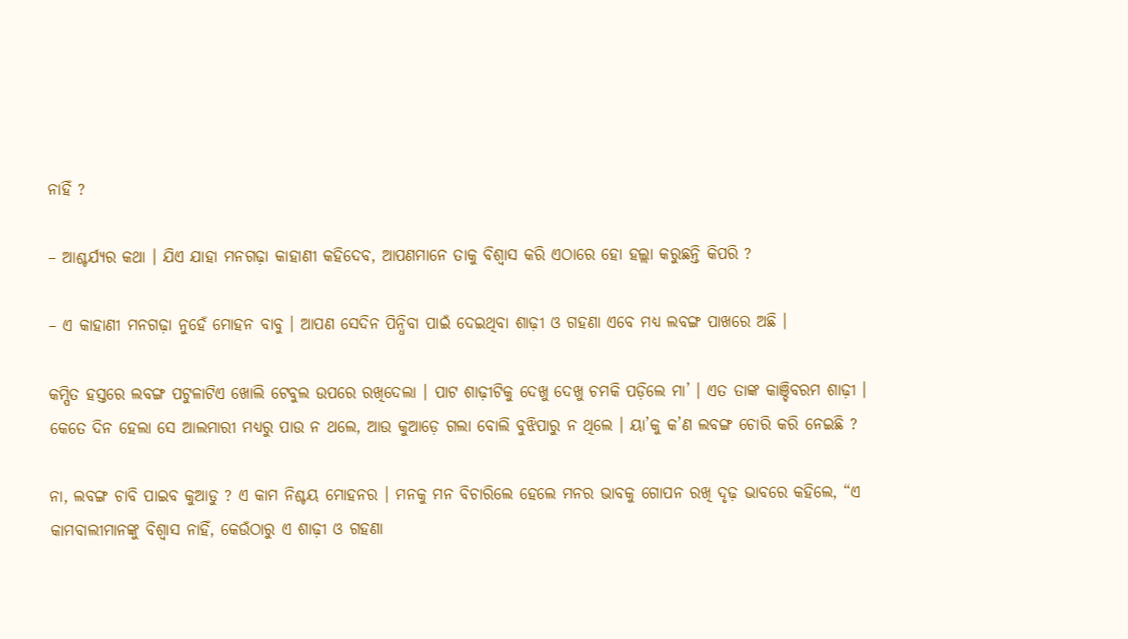ନାହିଁ ?

– ଆଶ୍ଚର୍ଯ୍ୟର କଥା । ଯିଏ ଯାହା ମନଗଢ଼ା କାହାଣୀ କହିଦେବ, ଆପଣମାନେ ତାକୁ ବିଶ୍ଵାସ କରି ଏଠାରେ ହୋ ହଲ୍ଲା କରୁଛନ୍ତି କିପରି ?

– ଏ କାହାଣୀ ମନଗଢ଼ା ନୁହେଁ ମୋହନ ବାବୁ । ଆପଣ ସେଦିନ ପିନ୍ଧିବା ପାଇଁ ଦେଇଥିବା ଶାଢ଼ୀ ଓ ଗହଣା ଏବେ ମଧ୍ୟ ଲବଙ୍ଗ ପାଖରେ ଅଛି ।

କମ୍ପିତ ହସ୍ତରେ ଲବଙ୍ଗ ପଟୁଳାଟିଏ ଖୋଲି ଟେବୁଲ ଉପରେ ରଖିଦେଲା । ପାଟ ଶାଢ଼ୀଟିକୁ ଦେଖୁ ଦେଖୁ ଚମକି ପଡ଼ିଲେ ମା’ । ଏତ ତାଙ୍କ କାଞ୍ଚିବରମ ଶାଢ଼ୀ । କେତେ ଦିନ ହେଲା ସେ ଆଲମାରୀ ମଧ୍ୟରୁ ପାଉ ନ ଥଲେ, ଆଉ କୁଆଡ଼େ ଗଲା ବୋଲି ବୁଝିପାରୁ ନ ଥିଲେ । ୟା’କୁ କ’ଣ ଲବଙ୍ଗ ଚୋରି କରି ନେଇଛି ?

ନା, ଲବଙ୍ଗ ଚାବି ପାଇବ କୁଆଡୁ ? ଏ କାମ ନିଶ୍ଚୟ ମୋହନର । ମନକୁ ମନ ବିଚାରିଲେ ହେଲେ ମନର ଭାବକୁ ଗୋପନ ରଖି ଦୃଢ଼ ଭାବରେ କହିଲେ, “ଏ କାମବାଲୀମାନଙ୍କୁ ବିଶ୍ଵାସ ନାହିଁ, କେଉଁଠାରୁ ଏ ଶାଢ଼ୀ ଓ ଗହଣା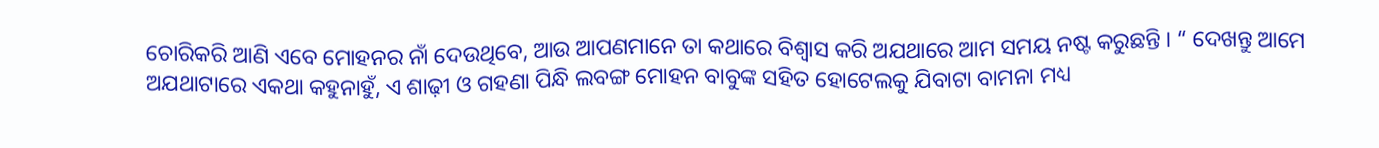ଚୋରିକରି ଆଣି ଏବେ ମୋହନର ନାଁ ଦେଉଥିବେ, ଆଉ ଆପଣମାନେ ତା କଥାରେ ବିଶ୍ଵାସ କରି ଅଯଥାରେ ଆମ ସମୟ ନଷ୍ଟ କରୁଛନ୍ତି । “ ଦେଖନ୍ତୁ ଆମେ ଅଯଥାଟାରେ ଏକଥା କହୁନାହୁଁ, ଏ ଶାଢ଼ୀ ଓ ଗହଣା ପିନ୍ଧି ଲବଙ୍ଗ ମୋହନ ବାବୁଙ୍କ ସହିତ ହୋଟେଲକୁ ଯିବାଟା ବାମନା ମଧ୍ୟ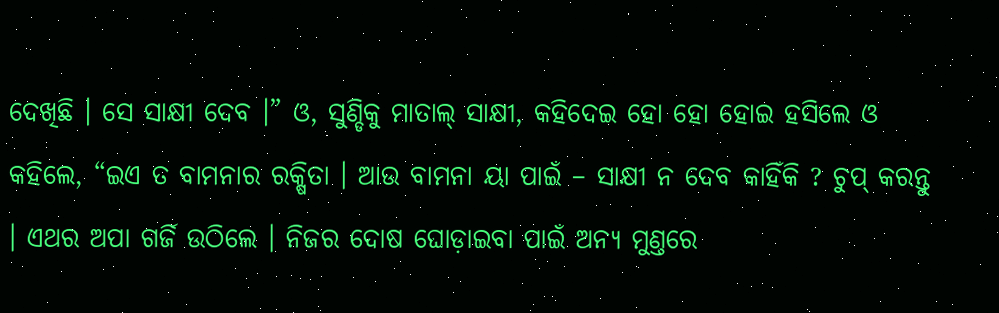ଦେଖିଛି । ସେ ସାକ୍ଷୀ ଦେବ ।” ଓ, ସୁଣ୍ଡିକୁ ମାତାଲ୍‌ ସାକ୍ଷୀ, କହିଦେଇ ହୋ ହୋ ହୋଇ ହସିଲେ ଓ କହିଲେ, “ଇଏ ତ ବାମନାର ରକ୍ଷିତା । ଆଉ ବାମନା ୟା ପାଇଁ – ସାକ୍ଷୀ ନ ଦେବ କାହିଁକି ? ଚୁପ୍‌ କରନ୍ତୁ । ଏଥର ଅପା ଗର୍ଜି ଉଠିଲେ । ନିଜର ଦୋଷ ଘୋଡ଼ାଇବା ପାଇଁ ଅନ୍ୟ ମୁଣ୍ତରେ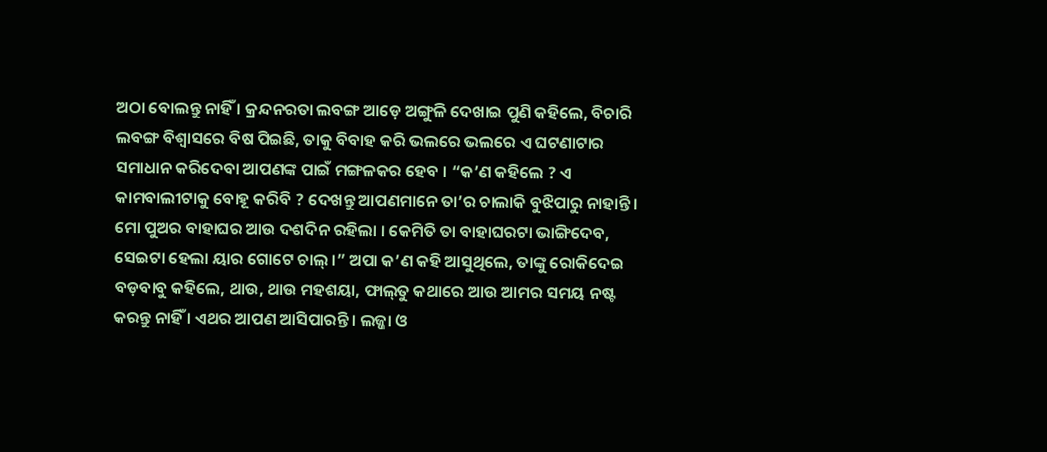ଅଠା ବୋଲନ୍ତୁ ନାହିଁ । କ୍ରନ୍ଦନରତା ଲବଙ୍ଗ ଆଡ଼େ ଅଙ୍ଗୁଳି ଦେଖାଇ ପୁଣି କହିଲେ, ବିଚାରି ଲବଙ୍ଗ ବିଶ୍ୱାସରେ ବିଷ ପିଇଛି, ତାକୁ ବିବାହ କରି ଭଲରେ ଭଲରେ ଏ ଘଟଣାଟାର ସମାଧାନ କରିଦେବା ଆପଣଙ୍କ ପାଇଁ ମଙ୍ଗଳକର ହେବ । “କ’ଣ କହିଲେ ? ଏ କାମବାଲୀଟାକୁ ବୋହୂ କରିବି ? ଦେଖନ୍ତୁ ଆପଣମାନେ ତା’ର ଚାଲାକି ବୁଝିପାରୁ ନାହାନ୍ତି । ମୋ ପୁଅର ବାହାଘର ଆଉ ଦଶଦିନ ରହିଲା । କେମିତି ତା ବାହାଘରଟା ଭାଙ୍ଗିଦେବ, ସେଇଟା ହେଲା ୟାର ଗୋଟେ ଚାଲ୍‌ ।” ଅପା କ’ଣ କହି ଆସୁଥିଲେ, ତାଙ୍କୁ ରୋକିଦେଇ ବଡ଼ବାବୁ କହିଲେ, ଥାଉ, ଥାଉ ମହଶୟା, ଫାଲ୍‌ତୁ କଥାରେ ଆଉ ଆମର ସମୟ ନଷ୍ଟ କରନ୍ତୁ ନାହିଁ । ଏଥର ଆପଣ ଆସିପାରନ୍ତି । ଲଜ୍ଜା ଓ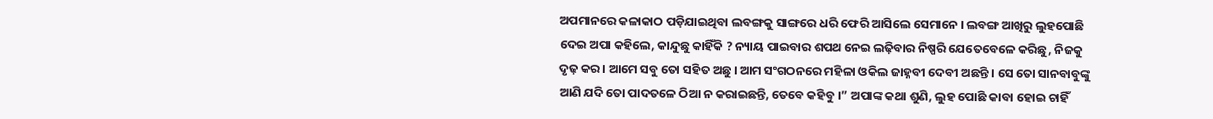ଅପମାନରେ କଳାକାଠ ପଡ଼ିଯାଇଥିବା ଲବଙ୍ଗକୁ ସାଙ୍ଗରେ ଧରି ଫେରି ଆସିଲେ ସେମାନେ । ଲବଙ୍ଗ ଆଖିରୁ ଲୁହପୋଛି ଦେଇ ଅପା କହିଲେ, କାନ୍ଦୁଛୁ କାହିଁକି ? ନ୍ୟାୟ ପାଇବାର ଶପଥ ନେଇ ଲଢ଼ିବାର ନିଷ୍ପରି ଯେତେବେଳେ କରିଛୁ, ନିଜକୁ ଦୃଢ଼ କର । ଆମେ ସବୁ ତୋ ସହିତ ଅଛୁ । ଆମ ସଂଗଠନରେ ମହିଳା ଓକିଲ ଜାହ୍ନବୀ ଦେବୀ ଅଛନ୍ତି । ସେ ତୋ ସାନବାବୁଙ୍କୁ ଆଣି ଯଦି ତୋ ପାଦତଳେ ଠିଆ ନ କରାଇଛନ୍ତି, ତେବେ କହିବୁ ।” ଅପାଙ୍କ କଥା ଶୁଣି, ଲୁହ ପୋଛି କାବା ହୋଇ ଚାହିଁ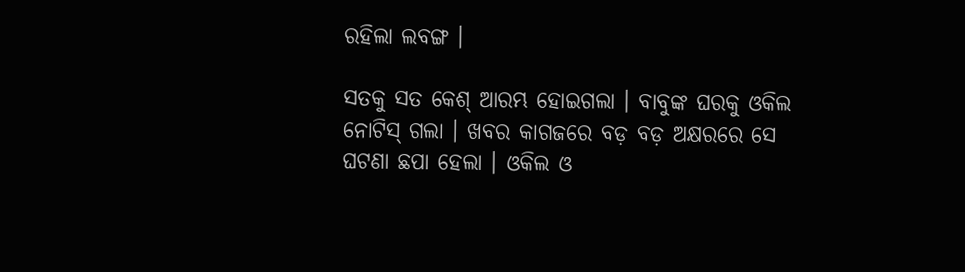ରହିଲା ଲବଙ୍ଗ ।

ସତକୁ ସତ କେଶ୍‌ ଆରମ୍ଭ ହୋଇଗଲା । ବାବୁଙ୍କ ଘରକୁ ଓକିଲ ନୋଟିସ୍‌ ଗଲା । ଖବର କାଗଜରେ ବଡ଼ ବଡ଼ ଅକ୍ଷରରେ ସେ ଘଟଣା ଛପା ହେଲା । ଓକିଲ ଓ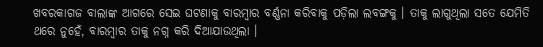ଖବରକାଗଜ ବାଲାଙ୍କ ଆଗରେ ସେଇ ଘଟଣାକୁ ବାରମ୍ବାର ବର୍ଣ୍ଣନା କରିବାକୁ ପଡ଼ିଲା ଲବଙ୍ଗକୁ । ତାକୁ ଲାଗୁଥିଲା ସତେ ଯେମିତି ଥରେ ନୁହେଁ, ବାରମ୍ବାର ତାକୁ ନଗ୍ନ କରି ଦିଆଯାଉଥିଲା ।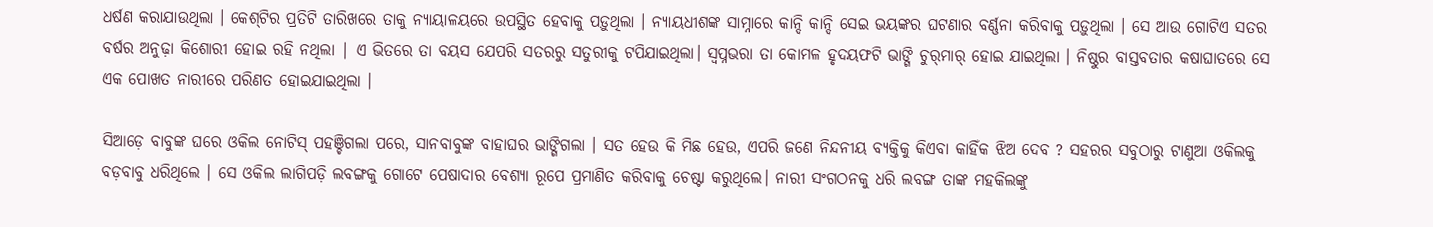ଧର୍ଷଣ କରାଯାଉଥିଲା । କେଶ୍‌ଟିର ପ୍ରତିଟି ତାରିଖରେ ତାକୁ ନ୍ୟାୟାଳୟରେ ଉପସ୍ଥିତ ହେବାକୁ ପଡ଼ୁଥିଲା । ନ୍ୟାୟଧୀଶଙ୍କ ସାମ୍ନାରେ କାନ୍ଦି କାନ୍ଦି ସେଇ ଭୟଙ୍କର ଘଟଣାର ବର୍ଣ୍ଣନା କରିବାକୁ ପଡ଼ୁଥିଲା । ସେ ଆଉ ଗୋଟିଏ ସତର ବର୍ଷର ଅନୁଢ଼ା କିଶୋରୀ ହୋଇ ରହି ନଥିଲା | ଏ ଭିତରେ ତା ବୟସ ଯେପରି ସତରରୁ ସତୁରୀକୁ ଟପିଯାଇଥିଲା। ସ୍ଵପ୍ନଭରା ତା କୋମଳ ହୃଦୟଫଟି ଭାଙ୍ଗି ଚୁର୍‌ମାର୍‌ ହୋଇ ଯାଇଥିଲା । ନିଷ୍ଠୁର ବାସ୍ତବତାର କଷାଘାତରେ ସେ ଏକ ପୋଖତ ନାରୀରେ ପରିଣତ ହୋଇଯାଇଥିଲା ।

ସିଆଡ଼େ ବାବୁଙ୍କ ଘରେ ଓକିଲ ନୋଟିସ୍‌ ପହଞ୍ଚିଗଲା ପରେ, ସାନବାବୁଙ୍କ ବାହାଘର ଭାଙ୍ଗିଗଲା । ସତ ହେଉ କି ମିଛ ହେଉ, ଏପରି ଜଣେ ନିନ୍ଦନୀୟ ବ୍ୟକ୍ତିକୁ କିଏବା କାହିଁକ ଝିଅ ଦେବ ? ସହରର ସବୁଠାରୁ ଟାଣୁଆ ଓକିଲକୁ ବଡ଼ବାବୁ ଧରିଥିଲେ । ସେ ଓକିଲ ଲାଗିପଡ଼ି ଲବଙ୍ଗକୁ ଗୋଟେ ପେଷାଦାର ବେଶ୍ୟା ରୂପେ ପ୍ରମାଣିତ କରିବାକୁ ଚେଷ୍ଟା କରୁଥିଲେ। ନାରୀ ସଂଗଠନକୁ ଧରି ଲବଙ୍ଗ ତାଙ୍କ ମହକିଲଙ୍କୁ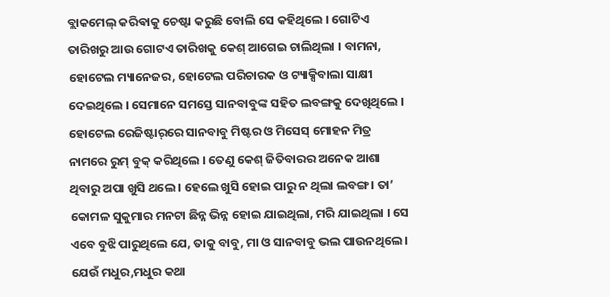ବ୍ଲାକମେଲ୍ କରିଵାକୁ ଚେଷ୍ଟା କରୁଛି ବୋଲି ସେ କହିଥିଲେ । ଗୋଟିଏ ତାରିଖରୁ ଆଉ ଗୋଟଏ ତାରିଖକୁ କେଶ୍‌ ଆଗେଇ ଚାଲିଥିଲା । ବାମନା, ହୋଟେଲ ମ୍ୟାନେଜର, ହୋଟେଲ ପରିଚାରକ ଓ ଟ୍ୟାକ୍ସିବାଲା ସାକ୍ଷୀ ଦେଇଥିଲେ । ସେମାନେ ସମସ୍ତେ ସାନବାବୁଙ୍କ ସହିତ ଲବଙ୍ଗକୁ ଦେଖିଥିଲେ । ହୋଟେଲ ରେଜିଷ୍ଟାର୍‌ରେ ସାନବାବୁ ମିଷ୍ଟର ଓ ମିସେସ୍‌ ମୋହନ ମିତ୍ର ନାମରେ ରୁମ୍‌ ବୁକ୍‌ କରିଥିଲେ । ତେଣୁ କେଶ୍‌ ଜିତିବାରର ଅନେକ ଆଶା ଥିବାରୁ ଅପା ଖୁସି ଥଲେ । ହେଲେ ଖୁସି ହୋଇ ପାରୁ ନ ଥିଲା ଲବଙ୍ଗ । ତା’ କୋମଳ ସୁକୁମାର ମନଟା ଛିନ୍ନ ଭିନ୍ନ ହୋଇ ଯାଇଥିଲା, ମରି ଯାଇଥିଲା । ସେ ଏବେ ବୁଝି ପାରୁଥିଲେ ଯେ, ତାକୁ ବାବୁ, ମା ଓ ସାନବାବୁ ଭଲ ପାଉନଥିଲେ । ଯେଉଁ ମଧୁର,ମଧୁର କଥା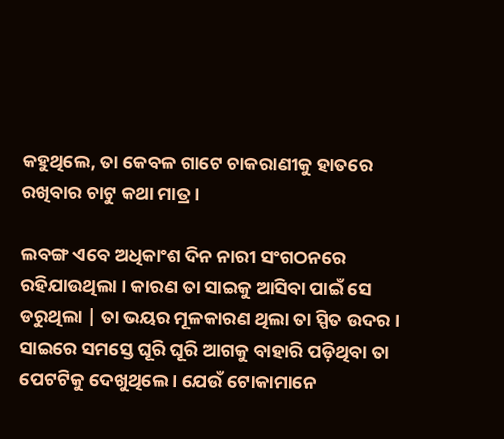କହୁଥିଲେ, ତା କେବଳ ଗାଟେ ଚାକରାଣୀକୁ ହାତରେ ରଖିବାର ଚାଟୁ କଥା ମାତ୍ର ।

ଲବଙ୍ଗ ଏବେ ଅଧିକାଂଶ ଦିନ ନାରୀ ସଂଗଠନରେ ରହିଯାଉଥିଲା । କାରଣ ତା ସାଇକୁ ଆସିବା ପାଇଁ ସେ ଡରୁଥିଲା | ତା ଭୟର ମୂଳକାରଣ ଥିଲା ତା ସ୍ପିତ ଉଦର । ସାଇରେ ସମସ୍ତେ ଘୂରି ଘୂରି ଆଗକୁ ବାହାରି ପଡ଼ିଥିବା ତା ପେଟଟିକୁ ଦେଖୁଥିଲେ । ଯେଉଁ ଟୋକାମାନେ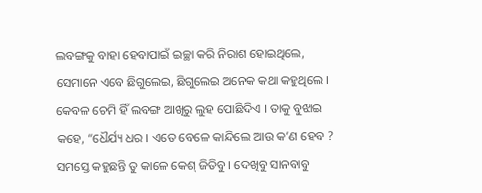ଲବଙ୍ଗକୁ ବାହା ହେବାପାଇଁ ଇଚ୍ଛା କରି ନିରାଶ ହୋଇଥିଲେ, ସେମାନେ ଏବେ ଛିଗୁଲେଇ, ଛିଗୁଲେଇ ଅନେକ କଥା କହୁଥିଲେ । କେବଳ ଚେମି ହିଁ ଲବଙ୍ଗ ଆଖିରୁ ଲୁହ ପୋଛିଦିଏ । ତାକୁ ବୁଝାଇ କହେ, “ଧୈର୍ଯ୍ୟ ଧର । ଏତେ ବେଳେ କାନ୍ଦିଲେ ଆଉ କ’ଣ ହେବ ? ସମସ୍ତେ କହୁଛନ୍ତି ତୁ କାଳେ କେଶ୍‌ ଜିତିବୁ । ଦେଖିବୁ ସାନବାବୁ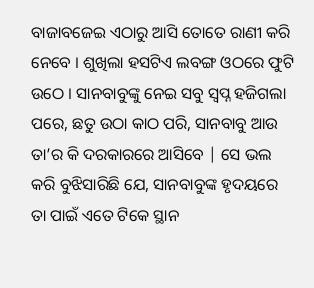ବାଜାବଜେଇ ଏଠାରୁ ଆସି ତୋତେ ରାଣୀ କରି ନେବେ । ଶୁଖିଲା ହସଟିଏ ଲବଙ୍ଗ ଓଠରେ ଫୁଟି ଉଠେ । ସାନବାବୁଙ୍କୁ ନେଇ ସବୁ ସ୍ଵପ୍ନ ହଜିଗଲା ପରେ, ଛତୁ ଉଠା କାଠ ପରି, ସାନବାବୁ ଆଉ ତା’ର କି ଦରକାରରେ ଆସିବେ | ସେ ଭଲ କରି ବୁଝିସାରିଛି ଯେ, ସାନବାବୁଙ୍କ ହୃଦୟରେ ତା ପାଇଁ ଏତେ ଟିକେ ସ୍ଥାନ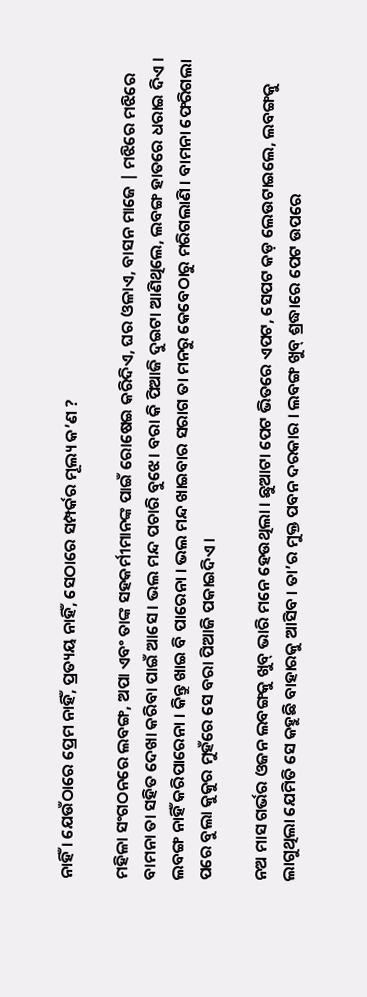ନାହିଁ । ଯେଉଁଠାରେ ପ୍ରେମ ନାହିଁ, ପ୍ରତ୍ୟୟ ନାହିଁ, ସେଠାରେ ସମ୍ପର୍କର ମୂଲ୍ୟ କ’ଣ ?

ମହିଳା ସଂଗଠନରେ ଲବଙ୍ଗ, ଅପା ଏବଂ ତାଙ୍କ ସହକର୍ମୀମାନଙ୍କ ପାଇଁ ରୋଷେଇ କରିଦିଏ, ଘର ଓଳାଏ, ବାସନ ମାଜେ | ମଝିରେ ମଝିରେ ବାମନା ତା ସହିତ ଦେଖା କରିବା ପାଇଁ ଆସେ । ଭଲ ମନ୍ଦ ପଚାରି ବୁଝେ। ବରା କି ପିଆଜି ଦୁଇଟା ଆଣିଥିଲେ, ଲବଙ୍ଗ ହାତରେ ଧରାଇ ଦିଏ । ଲବଙ୍ଗ ନାହିଁ କରିପାରେନା । କିନ୍ତୁ ଖାଇ ବି ପାରେନା । ଭଲ ମନ୍ଦ ଖାଇବାର ସରାଗ ତା ମନରୁ କେବେଠାରୁ ମରିଗଲାଣି । ବାମନା ଫେରିଗଲା ପରେ ବୁଲା କୁକୁର ମୁହଁରେ ସେ ବରା ପିଆଜି ପକାଇଦିଏ ।

ନଅ ମାସ ଗର୍ଭର ଓଜନ ଲବଙ୍ଗକୁ ଖୁବ୍‌ ଭାରି ମନେ ହେଉଥିଲା । ଛୁଆଟା ପେଟ ଭିତରେ ଏପଟ, ସେପଟ କଡ଼ ଲେଉଟାଇଲେ, ଲବଙ୍ଗକୁ ଲାଗୁଥିଲା ଯେମିତି ସେ କହୁଛି ବାହାରକୁ ଆସିବ । ତା’ର ମୁକ୍ତ ପବନ ଦରକାର । ଲବଙ୍ଗ ଖୁବ୍‌ ଶ୍ରଦ୍ଧାରେ ପେଟ ଉପରେ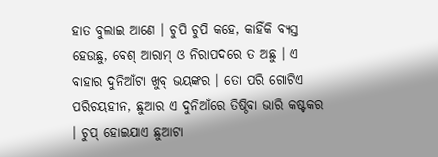ହାତ ବୁଲାଇ ଆଣେ । ଚୁପି ଚୁପି କହେ, କାହିଁକି ବ୍ୟସ୍ତ ହେଉଛୁ, ବେଶ୍‌ ଆରାମ୍‌ ଓ ନିରାପଦରେ ତ ଅଛୁ । ଏ ବାହାର ଦୁନିଆଁଟା ଖୁବ୍‌ ଭୟଙ୍କର । ତୋ ପରି ଗୋଟିଏ ପରିଚୟହୀନ, ଛୁଆର ଏ ଦୁନିଆଁରେ ତିଷ୍ଠିବା ଭାରି କଷ୍ଟକର । ଚୁପ୍‌ ହୋଇଯାଏ ଛୁଆଟା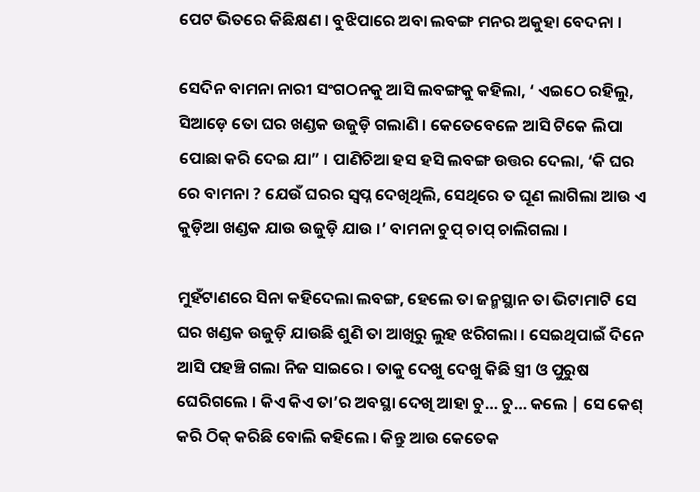ପେଟ ଭିତରେ କିଛିକ୍ଷଣ । ବୁଝିପାରେ ଅବା ଲବଙ୍ଗ ମନର ଅକୁହା ବେଦନା ।

ସେଦିନ ବାମନା ନାରୀ ସଂଗଠନକୁ ଆସି ଲବଙ୍ଗକୁ କହିଲା, ‘ ଏଇଠେ ରହିଲୁ, ସିଆଡ଼େ ତୋ ଘର ଖଣ୍ଡକ ଉଜୁଡ଼ି ଗଲାଣି । କେତେବେଳେ ଆସି ଟିକେ ଲିପା ପୋଛା କରି ଦେଇ ଯା” । ପାଣିଚିଆ ହସ ହସି ଲବଙ୍ଗ ଉତ୍ତର ଦେଲା, ‘କି ଘର ରେ ବାମନା ? ଯେଉଁ ଘରର ସ୍ଵପ୍ନ ଦେଖିଥିଲି, ସେଥିରେ ତ ଘୂଣ ଲାଗିଲା ଆଉ ଏ କୁଡ଼ିଆ ଖଣ୍ଡକ ଯାଉ ଉଜୁଡ଼ି ଯାଉ ।’ ବାମନା ଚୁପ୍‌ ଚାପ୍‌ ଚାଲିଗଲା ।

ମୁହଁଟାଣରେ ସିନା କହିଦେଲା ଲବଙ୍ଗ, ହେଲେ ତା ଜନ୍ମସ୍ଥାନ ତା ଭିଟାମାଟି ସେ ଘର ଖଣ୍ଡକ ଉଜୁଡ଼ି ଯାଉଛି ଶୁଣି ତା ଆଖିରୁ ଲୁହ ଝରିଗଲା । ସେଇଥିପାଇଁ ଦିନେ ଆସି ପହଞ୍ଚି ଗଲା ନିଜ ସାଇରେ । ତାକୁ ଦେଖୁ ଦେଖୁ କିଛି ସ୍ତ୍ରୀ ଓ ପୁରୁଷ ଘେରିଗଲେ । କିଏ କିଏ ତା’ର ଅବସ୍ଥା ଦେଖି ଆହା ଚୁ… ଚୁ… କଲେ | ସେ କେଶ୍‌ କରି ଠିକ୍‌ କରିଛି ବୋଲି କହିଲେ । କିନ୍ତୁ ଆଉ କେତେକ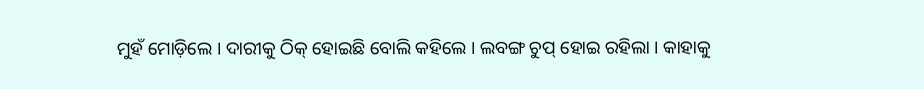ମୁହଁ ମୋଡ଼ିଲେ । ଦାରୀକୁ ଠିକ୍‌ ହୋଇଛି ବୋଲି କହିଲେ । ଲବଙ୍ଗ ଚୁପ୍‌ ହୋଇ ରହିଲା । କାହାକୁ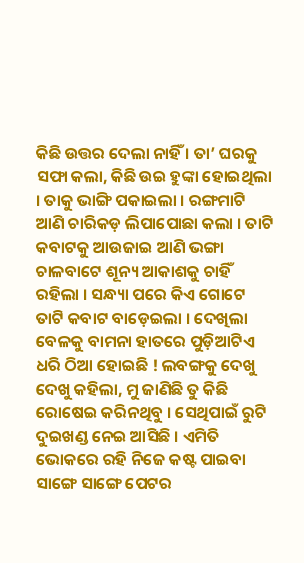କିଛି ଉତ୍ତର ଦେଲା ନାହିଁ । ତା’ ଘରକୁ ସଫା କଲା, କିଛି ଉଇ ହୁଙ୍କା ହୋଇଥିଲା । ତାକୁ ଭାଙ୍ଗି ପକାଇଲା । ରଙ୍ଗମାଟି ଆଣି ଚାରିକଡ଼ ଲିପାପୋଛା କଲା । ତାଟି କବାଟକୁ ଆଉଜାଇ ଆଣି ଭଙ୍ଗା ଚାଳବାଟେ ଶୂନ୍ୟ ଆକାଶକୁ ଚାହିଁ ରହିଲା । ସନ୍ଧ୍ୟା ପରେ କିଏ ଗୋଟେ ତାଟି କବାଟ ବାଡ଼େଇଲା । ଦେଖିଲା ବେଳକୁ ବାମନା ହାତରେ ପୁଡ଼ିଆଟିଏ ଧରି ଠିଆ ହୋଇଛି ! ଲବଙ୍ଗକୁ ଦେଖୁ ଦେଖୁ କହିଲା, ମୁ ଜାଣିଛି ତୁ କିଛି ରୋଷେଇ କରିନଥିବୁ । ସେଥିପାଇଁ ରୁଟି ଦୁଇଖଣ୍ଡ ନେଇ ଆସିଛି । ଏମିତି ଭୋକରେ ରହି ନିଜେ କଷ୍ଟ ପାଇବା ସାଙ୍ଗେ ସାଙ୍ଗେ ପେଟର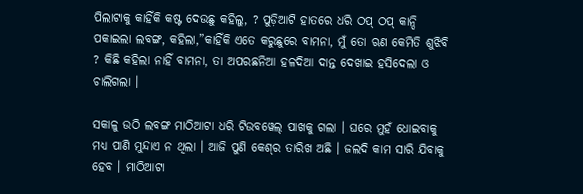ପିଲାଟାକୁ କାହିଁକି କଷ୍ଟ ଦେଉଛୁ କହିଲୁ, ? ପୁଡ଼ିଆଟି ହାତରେ ଧରି ଠପ୍‌ ଠପ୍‌ କାନ୍ଦି ପକାଇଲା ଲବଙ୍ଗ, କହିଲା,”କାହିଁକି ଏତେ କରୁଛୁରେ ବାମନା, ମୁଁ ତୋ ଋଣ କେମିତି ଶୁଝିବି ? କିଛି କହିଲା ନାହିଁ ବାମନା, ତା ଅପରଛନିଆ ହଳଦିଆ ଦାନ୍ତ ଦେଖାଇ ହସିଦେଲା ଓ ଚାଲିଗଲା ।

ସକାଳୁ ଉଠି ଲବଙ୍ଗ ମାଠିଆଟା ଧରି ଟିଉବୱେଲ୍‌ ପାଖକୁ ଗଲା । ଘରେ ମୁହଁ ଧୋଇବାକୁ ମଧ୍ୟ ପାଣି ମୁନ୍ଦାଏ ନ ଥିଲା । ଆଜି ପୁଣି କେଶ୍‌ର ତାରିଖ ଅଛି । ଜଲଦି କାମ ସାରି ଯିବାକୁ ହେବ । ମାଠିଆଟା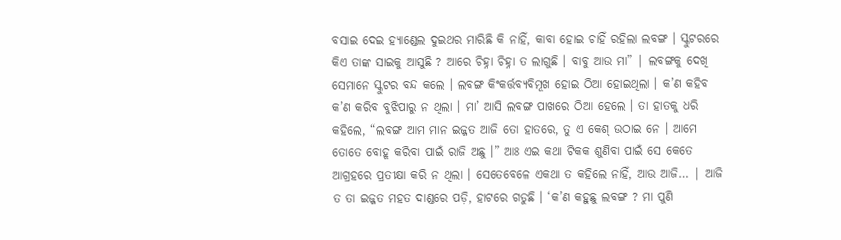ବସାଇ ଦେଇ ହ୍ୟାଣ୍ଡେଲ ଦୁଇଥର ମାରିଛି କି ନାହିଁ, କାବା ହୋଇ ଚାହିଁ ରହିଲା ଲବଙ୍ଗ । ସ୍କୁଟରରେ କିଏ ତାଙ୍କ ସାଇକୁ ଆସୁଛି ? ଆରେ ଚିହ୍ନା ଚିହ୍ନା ତ ଲାଗୁଛି । ବାବୁ ଆଉ ମା” | ଲବଙ୍ଗକୁ ଦେଖି ସେମାନେ ସ୍କୁଟର ବନ୍ଦ କଲେ । ଲବଙ୍ଗ କିଂକର୍ତ୍ତବ୍ୟବିମୂଖ ହୋଇ ଠିଆ ହୋଇଥିଲା । କ’ଣ କହିବ କ’ଣ କରିବ ବୁଝିପାରୁ ନ ଥିଲା । ମା’ ଆସି ଲବଙ୍ଗ ପାଖରେ ଠିଆ ହେଲେ । ତା ହାତକୁ ଧରି କହିଲେ, “ଲବଙ୍ଗ ଆମ ମାନ ଇଜ୍ଜତ ଆଜି ତୋ ହାତରେ, ତୁ ଏ କେଶ୍‌ ଉଠାଇ ନେ । ଆମେ ତୋତେ ବୋହୂ କରିବା ପାଇଁ ରାଜି ଅଛୁ ।” ଆଃ ଏଇ କଥା ଟିକକ ଶୁଣିବା ପାଇଁ ସେ କେତେ ଆଗ୍ରହରେ ପ୍ରତୀକ୍ଷା କରି ନ ଥିଲା । ସେତେବେଳେ ଏକଥା ତ କହିଲେ ନାହିଁ, ଆଉ ଆଜି… | ଆଜି ତ ତା ଇଜ୍ଜତ ମହତ ଦାଣ୍ଡରେ ପଡ଼ି, ହାଟରେ ଗଡୁଛି । ‘କ’ଣ କହୁଛୁ ଲବଙ୍ଗ ? ମା ପୁଣି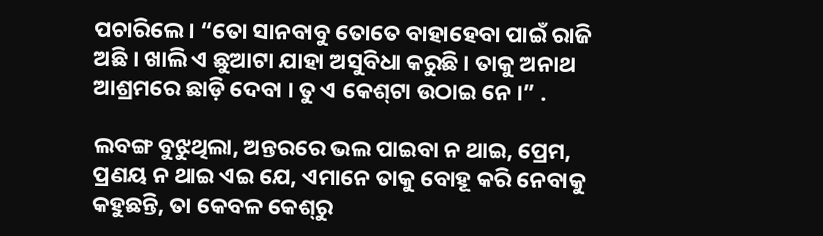ପଚାରିଲେ । “ତୋ ସାନବାବୁ ତୋତେ ବାହାହେବା ପାଇଁ ରାଜି ଅଛି । ଖାଲି ଏ ଛୁଆଟା ଯାହା ଅସୁବିଧା କରୁଛି । ତାକୁ ଅନାଥ ଆଶ୍ରମରେ ଛାଡ଼ି ଦେବା । ତୁ ଏ କେଶ୍‌ଟା ଉଠାଇ ନେ ।” .

ଲବଙ୍ଗ ବୁଝୁଥିଲା, ଅନ୍ତରରେ ଭଲ ପାଇବା ନ ଥାଇ, ପ୍ରେମ, ପ୍ରଣୟ ନ ଥାଇ ଏଇ ଯେ, ଏମାନେ ତାକୁ ବୋହୂ କରି ନେବାକୁ କହୁଛନ୍ତି, ତା କେବଳ କେଶ୍‌ରୁ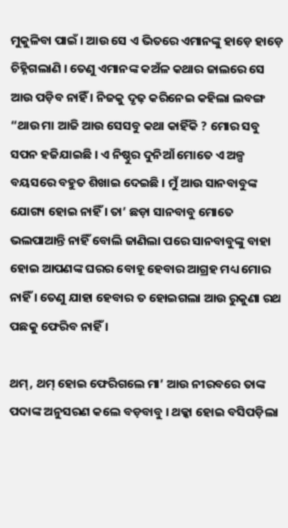ମୁକୁଳିବା ପାଇଁ । ଆଉ ସେ ଏ ଭିତରେ ଏମାନଙ୍କୁ ହାଡ଼େ ହାଡ଼େ ଚିହ୍ନିଗଲାଣି । ତେଣୁ ଏମାନଙ୍କ କଅଁଳ କଥାର ଜାଲରେ ସେ ଆଉ ପଡ଼ିବ ନାହିଁ । ନିଜକୁ ଦୃଢ଼ କରିନେଇ କହିଲା ଲବଙ୍ଗ “ଥାଉ ମା ଆଜି ଆଉ ସେସବୁ କଥା କାହିଁକି ? ମୋର ସବୁ ସପନ ହଜିଯାଇଛି । ଏ ନିଷ୍ଠୁର ଦୁନିଆଁ ମୋତେ ଏ ଅଳ୍ପ ବୟସରେ ବହୁତ ଶିଖାଇ ଦେଇଛି । ମୁଁ ଆଉ ସାନବାବୁଙ୍କ ଯୋଗ୍ୟ ହୋଇ ନାହିଁ । ତା’ ଛଡ଼ା ସାନବାବୁ ମୋତେ ଭଲପାଆନ୍ତି ନାହିଁ ବୋଲି ଜାଣିଲା ପରେ ସାନବାବୁଙ୍କୁ ବାହା ହୋଇ ଆପଣଙ୍କ ଘରର ବୋହୂ ହେବାର ଆଗ୍ରହ ମଧ୍ୟ ମୋର ନାହିଁ । ତେଣୁ ଯାହା ହେବାର ତ ହୋଇଗଲା ଆଉ ରୁକୁଣା ରଥ ପଛକୁ ଫେରିବ ନାହିଁ ।

ଥମ୍‌, ଥମ୍‌ ହୋଇ ଫେରିଗଲେ ମା’ ଆଉ ନୀରବରେ ତାଙ୍କ ପଦାଙ୍କ ଅନୁସରଣ କଲେ ବଡ଼ବାବୁ । ଥକ୍କା ହୋଇ ବସିପଡ଼ିଲା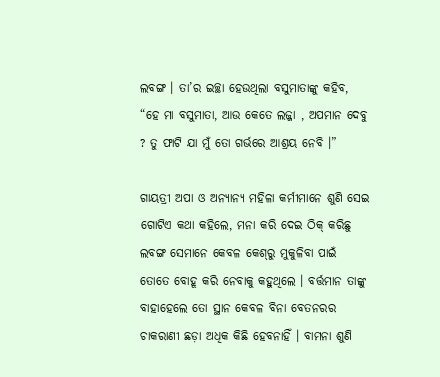ଲବଙ୍ଗ । ତା’ର ଇଚ୍ଛା ହେଉଥିଲା ବସୁମାତାଙ୍କୁ କହିବ, “ହେ ମା ବସୁମାତା, ଆଉ କେତେ ଲଜ୍ଜା , ଅପମାନ ଦେବୁ ? ତୁ ଫାଟି ଯା ମୁଁ ତୋ ଗର୍ଭରେ ଆଶ୍ରୟ ନେବି ।”

ଗାୟତ୍ରୀ ଅପା ଓ ଅନ୍ୟାନ୍ୟ ମହିଳା କର୍ମୀମାନେ ଶୁଣି ସେଇ ଗୋଟିଏ କଥା କହିଲେ, ମନା କରି ଦେଇ ଠିକ୍‌ କରିଛୁ ଲବଙ୍ଗ ସେମାନେ କେବଳ କେଶ୍‌ରୁ ମୁକୁଳିବା ପାଇଁ ତୋତେ ବୋହୂ କରି ନେବାକୁ କହୁଥିଲେ । ବର୍ତ୍ତମାନ ତାଙ୍କୁ ବାହାହେଲେ ତୋ ସ୍ଥାନ କେବଳ ବିନା ବେତନରର ଚାକରାଣୀ ଛଡ଼ା ଅଧିକ କିଛି ହେବନାହିଁ । ବାମନା ଶୁଣି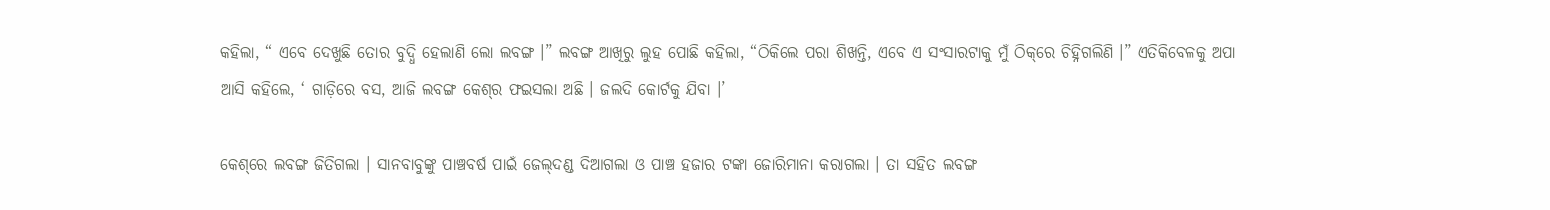କହିଲା, “ ଏବେ ଦେଖୁଛି ତୋର ବୁଦ୍ଧି ହେଲାଣି ଲୋ ଲବଙ୍ଗ ।” ଲବଙ୍ଗ ଆଖିରୁ ଲୁହ ପୋଛି କହିଲା, “ଠିକିଲେ ପରା ଶିଖନ୍ତି, ଏବେ ଏ ସଂସାରଟାକୁ ମୁଁ ଠିକ୍‌ରେ ଚିହ୍ନିଗଲିଣି ।” ଏତିକିବେଳକୁ ଅପା ଆସି କହିଲେ, ‘ ଗାଡ଼ିରେ ବସ, ଆଜି ଲବଙ୍ଗ କେଶ୍‌ର ଫଇସଲା ଅଛି । ଜଲଦି କୋର୍ଟକୁ ଯିବା ।’

କେଶ୍‌ରେ ଲବଙ୍ଗ ଜିତିଗଲା । ସାନବାବୁଙ୍କୁ ପାଞ୍ଚବର୍ଷ ପାଇଁ ଜେଲ୍‌ଦଣ୍ଡ ଦିଆଗଲା ଓ ପାଞ୍ଚ ହଜାର ଟଙ୍କା ଜୋରିମାନା କରାଗଲା । ତା ସହିତ ଲବଙ୍ଗ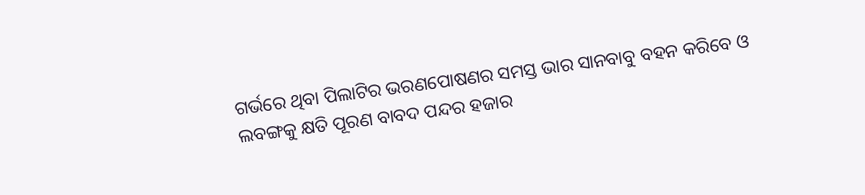ଗର୍ଭରେ ଥିବା ପିଲାଟିର ଭରଣପୋଷଣର ସମସ୍ତ ଭାର ସାନବାବୁ ବହନ କରିବେ ଓ ଲବଙ୍ଗକୁ କ୍ଷତି ପୂରଣ ବାବଦ ପନ୍ଦର ହଜାର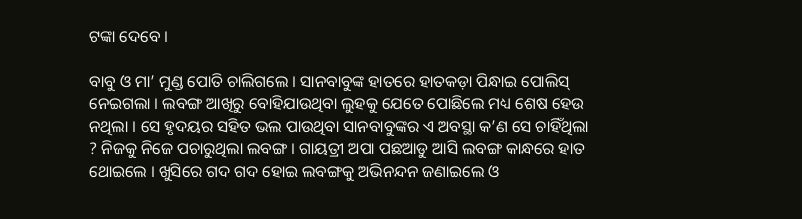ଟଙ୍କା ଦେବେ ।

ବାବୁ ଓ ମା’ ମୁଣ୍ଡ ପୋତି ଚାଲିଗଲେ । ସାନବାବୁଙ୍କ ହାତରେ ହାତକଡ଼ା ପିନ୍ଧାଇ ପୋଲିସ୍‌ ନେଇଗଲା । ଲବଙ୍ଗ ଆଖିରୁ ବୋହିଯାଉଥିବା ଲୁହକୁ ଯେତେ ପୋଛିଲେ ମଧ୍ୟ ଶେଷ ହେଉ ନଥିଲା । ସେ ହୃଦୟର ସହିତ ଭଲ ପାଉଥିବା ସାନବାବୁଙ୍କର ଏ ଅବସ୍ଥା କ’ଣ ସେ ଚାହିଁଥିଲା ? ନିଜକୁ ନିଜେ ପଚାରୁଥିଲା ଲବଙ୍ଗ । ଗାୟତ୍ରୀ ଅପା ପଛଆଡୁ ଆସି ଲବଙ୍ଗ କାନ୍ଧରେ ହାତ ଥୋଇଲେ । ଖୁସିରେ ଗଦ ଗଦ ହୋଇ ଲବଙ୍ଗକୁ ଅଭିନନ୍ଦନ ଜଣାଇଲେ ଓ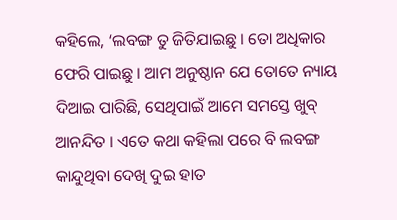କହିଲେ, ‘ଲବଙ୍ଗ ତୁ ଜିତିଯାଇଛୁ । ତୋ ଅଧିକାର ଫେରି ପାଇଛୁ । ଆମ ଅନୁଷ୍ଠାନ ଯେ ତୋତେ ନ୍ୟାୟ ଦିଆଇ ପାରିଛି, ସେଥିପାଇଁ ଆମେ ସମସ୍ତେ ଖୁବ୍‌ ଆନନ୍ଦିତ । ଏତେ କଥା କହିଲା ପରେ ବି ଲବଙ୍ଗ କାନ୍ଦୁଥିବା ଦେଖି ଦୁଇ ହାତ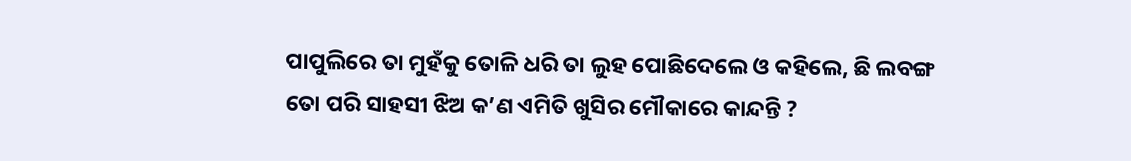ପାପୁଲିରେ ତା ମୁହଁକୁ ତୋଳି ଧରି ତା ଲୁହ ପୋଛିଦେଲେ ଓ କହିଲେ, ଛି ଲବଙ୍ଗ ତୋ ପରି ସାହସୀ ଝିଅ କ’ଣ ଏମିତି ଖୁସିର ମୌକାରେ କାନ୍ଦନ୍ତି ?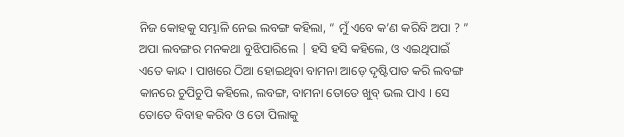ନିଜ କୋହକୁ ସମ୍ଭାଳି ନେଇ ଲବଙ୍ଗ କହିଲା, “ ମୁଁ ଏବେ କ’ଣ କରିବି ଅପା ? ” ଅପା ଲବଙ୍ଗର ମନକଥା ବୁଝିପାରିଲେ | ହସି ହସି କହିଲେ, ଓ ଏଇଥିପାଇଁ ଏତେ କାନ୍ଦ । ପାଖରେ ଠିଆ ହୋଇଥିବା ବାମନା ଆଡ଼େ ଦୃଷ୍ଟିପାତ କରି ଲବଙ୍ଗ କାନରେ ଚୁପିଚୁପି କହିଲେ, ଲବଙ୍ଗ, ବାମନା ତୋତେ ଖୁବ୍‌ ଭଲ ପାଏ । ସେ ତୋତେ ବିବାହ କରିବ ଓ ତୋ ପିଲାକୁ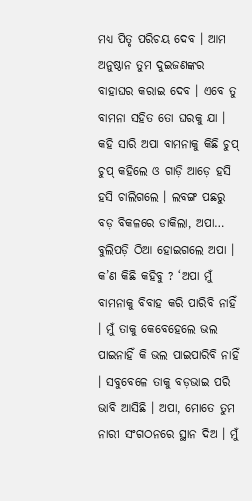ମଧ୍ୟ ପିତୃ ପରିଚୟ ଦେବ । ଆମ ଅନୁଷ୍ଠାନ ତୁମ ଦୁଇଜଣଙ୍କର ବାହାଘର କରାଇ ଦେବ । ଏବେ ତୁ ବାମନା ସହିତ ତୋ ଘରକୁ ଯା । କହି ସାରି ଅପା ବାମନାକୁ କିଛି ଚୁପ୍‌ ଚୁପ୍‌ କହିଲେ ଓ ଗାଡ଼ି ଆଡ଼େ ହସି ହସି ଚାଲିଗଲେ । ଲବଙ୍ଗ ପଛରୁ ବଡ଼ ବିକଳରେ ଡାକିଲା, ଅପା… ବୁଲିପଡ଼ି ଠିଆ ହୋଇଗଲେ ଅପା । କ’ଣ କିଛି କହିବୁ ? ‘ଅପା ମୁଁ ବାମନାକୁ ବିବାହ କରି ପାରିବି ନାହିଁ । ମୁଁ ତାକୁ କେବେହେଲେ ଭଲ ପାଇନାହିଁ କି ଭଲ ପାଇପାରିବି ନାହିଁ । ସବୁବେଳେ ତାକୁ ବଡ଼ଭାଇ ପରି ଭାବି ଆସିଛି । ଅପା, ମୋତେ ତୁମ ନାରୀ ସଂଗଠନରେ ସ୍ଥାନ ଦିଅ । ମୁଁ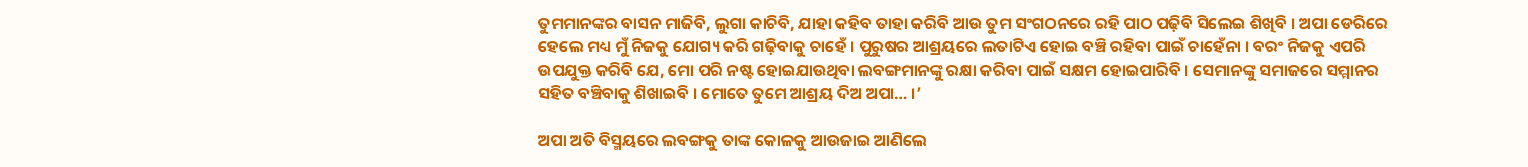ତୁମମାନଙ୍କର ବାସନ ମାଜିବି, ଲୁଗା କାଚିବି, ଯାହା କହିବ ତାହା କରିବି ଆଉ ତୁମ ସଂଗଠନରେ ରହି ପାଠ ପଢ଼ିବି ସିଲେଇ ଶିଖିବି । ଅପା ଡେରିରେ ହେଲେ ମଧ୍ୟ ମୁଁ ନିଜକୁ ଯୋଗ୍ୟ କରି ଗଢ଼ିବାକୁ ଚାହେଁ । ପୁରୁଷର ଆଶ୍ରୟରେ ଲତାଟିଏ ହୋଇ ବଞ୍ଚି ରହିବା ପାଇଁ ଚାହେଁନା । ବରଂ ନିଜକୁ ଏପରି ଉପଯୁକ୍ତ କରିବି ଯେ, ମୋ ପରି ନଷ୍ଟ ହୋଇଯାଉଥିବା ଲବଙ୍ଗମାନଙ୍କୁ ରକ୍ଷା କରିବା ପାଇଁ ସକ୍ଷମ ହୋଇପାରିବି । ସେମାନଙ୍କୁ ସମାଜରେ ସମ୍ମାନର ସହିତ ବଞ୍ଚିବାକୁ ଶିଖାଇବି । ମୋତେ ତୁମେ ଆଶ୍ରୟ ଦିଅ ଅପା… ।’

ଅପା ଅତି ବିସ୍ମୟରେ ଲବଙ୍ଗକୁ ତାଙ୍କ କୋଳକୁ ଆଉଜାଇ ଆଣିଲେ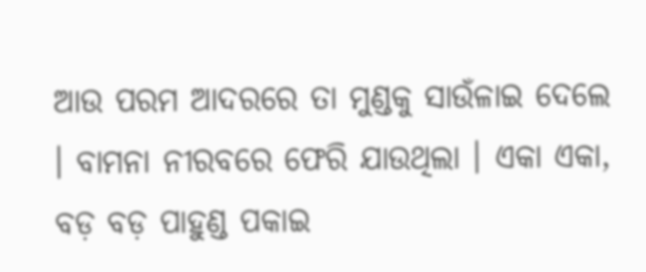ଆଉ ପରମ ଆଦରରେ ତା ମୁଣ୍ଡକୁ ସାଉଁଳାଇ ଦେଲେ । ବାମନା ନୀରବରେ ଫେରି ଯାଉଥିଲା । ଏକା ଏକା, ବଡ଼ ବଡ଼ ପାହୁଣ୍ଡ ପକାଇ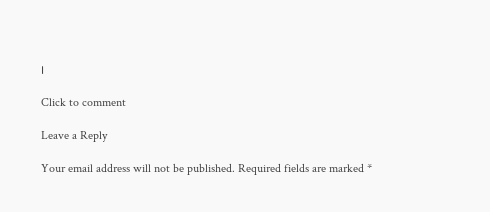।

Click to comment

Leave a Reply

Your email address will not be published. Required fields are marked *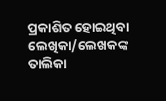ପ୍ରକାଶିତ ହୋଇଥିବା ଲେଖିକା/ଲେଖକଙ୍କ ତାଲିକା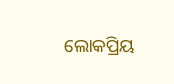ଲୋକପ୍ରିୟ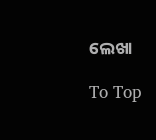ଲେଖା

To Top